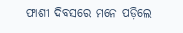ଫାଶୀ ଦିବସରେ ମନେ ପଡ଼ିଲେ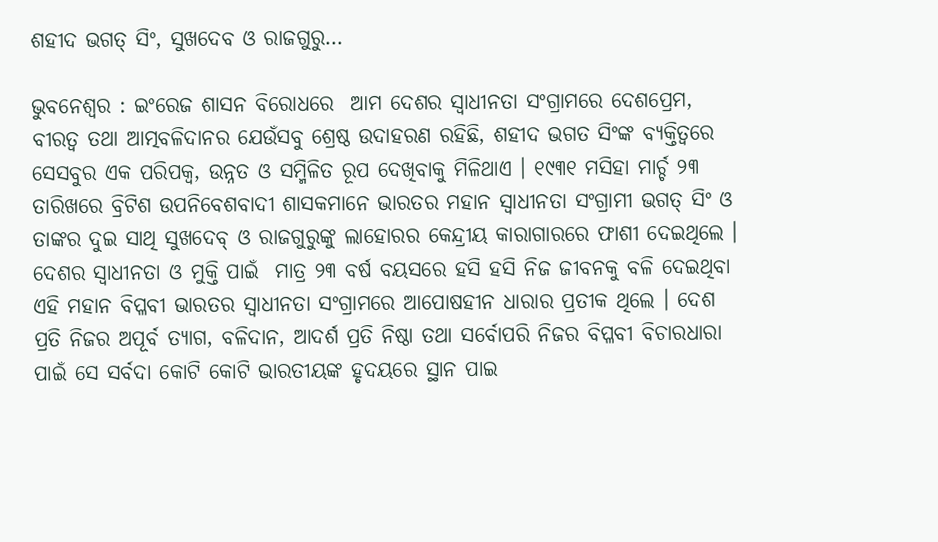ଶହୀଦ ଭଗତ୍ ସିଂ, ସୁଖଦେବ ଓ ରାଜଗୁରୁ…

ଭୁବନେଶ୍ୱର : ଇଂରେଜ ଶାସନ ବିରୋଧରେ  ଆମ ଦେଶର ସ୍ୱାଧୀନତା ସଂଗ୍ରାମରେ ଦେଶପ୍ରେମ, ବୀରତ୍ୱ ତଥା ଆତ୍ମବଳିଦାନର ଯେଉଁସବୁ ଶ୍ରେଷ୍ଠ ଉଦାହରଣ ରହିଛି, ଶହୀଦ ଭଗତ ସିଂଙ୍କ ବ୍ୟକ୍ତିତ୍ୱରେ ସେସବୁର ଏକ ପରିପକ୍ୱ, ଉନ୍ନତ ଓ ସମ୍ମିଳିତ ରୂପ ଦେଖିବାକୁ ମିଳିଥାଏ । ୧୯୩୧ ମସିହା ମାର୍ଚ୍ଚ ୨୩ ତାରିଖରେ ବ୍ରିଟିଶ ଉପନିବେଶବାଦୀ ଶାସକମାନେ ଭାରତର ମହାନ ସ୍ୱାଧୀନତା ସଂଗ୍ରାମୀ ଭଗତ୍ ସିଂ ଓ ତାଙ୍କର ଦୁଇ ସାଥି ସୁଖଦେବ୍ ଓ ରାଜଗୁରୁଙ୍କୁ ଲାହୋରର କେନ୍ଦ୍ରୀୟ କାରାଗାରରେ ଫାଶୀ ଦେଇଥିଲେ । ଦେଶର ସ୍ୱାଧୀନତା ଓ ମୁକ୍ତି ପାଇଁ  ମାତ୍ର ୨୩ ବର୍ଷ ବୟସରେ ହସି ହସି ନିଜ ଜୀବନକୁ ବଳି ଦେଇଥିବା ଏହି ମହାନ ବିପ୍ଳବୀ ଭାରତର ସ୍ୱାଧୀନତା ସଂଗ୍ରାମରେ ଆପୋଷହୀନ ଧାରାର ପ୍ରତୀକ ଥିଲେ । ଦେଶ ପ୍ରତି ନିଜର ଅପୂର୍ବ ତ୍ୟାଗ, ବଳିଦାନ, ଆଦର୍ଶ ପ୍ରତି ନିଷ୍ଠା ତଥା ସର୍ବୋପରି ନିଜର ବିପ୍ଳବୀ ବିଚାରଧାରା ପାଇଁ ସେ ସର୍ବଦା କୋଟି କୋଟି ଭାରତୀୟଙ୍କ ହୃଦୟରେ ସ୍ଥାନ ପାଇ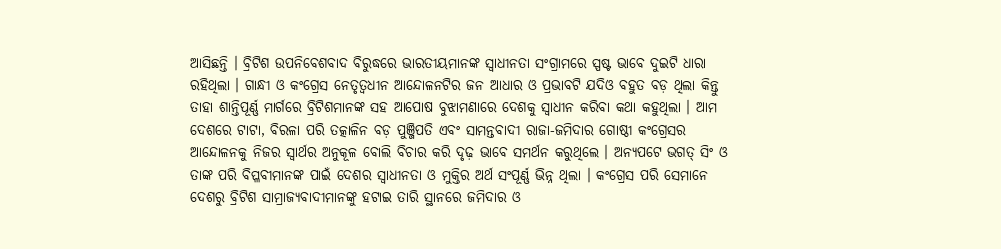ଆସିଛନ୍ତି । ବ୍ରିଟିଶ ଉପନିବେଶବାଦ ବିରୁଦ୍ଧରେ ଭାରତୀୟମାନଙ୍କ ସ୍ୱାଧୀନତା ସଂଗ୍ରାମରେ ସ୍ପଷ୍ଟ ଭାବେ ଦୁଇଟି ଧାରା ରହିଥିଲା । ଗାନ୍ଧୀ ଓ କଂଗ୍ରେସ ନେତୃତ୍ୱଧୀନ ଆନ୍ଦୋଳନଟିର ଜନ ଆଧାର ଓ ପ୍ରଭାବଟି ଯଦିଓ ବହୁତ ବଡ଼ ଥିଲା କିନ୍ତୁ ତାହା ଶାନ୍ତିପୂର୍ଣ୍ଣ ମାର୍ଗରେ ବ୍ରିଟିଶମାନଙ୍କ ସହ ଆପୋଷ ବୁଝାମଣାରେ ଦେଶକୁ ସ୍ୱାଧୀନ କରିବା କଥା କହୁଥିଲା । ଆମ ଦେଶରେ ଟାଟା, ବିରଳା ପରି ତତ୍କାଳିନ ବଡ଼ ପୁଞ୍ଜିପତି ଏବଂ ସାମନ୍ତବାଦୀ ରାଜା-ଜମିଦାର ଗୋଷ୍ଠୀ କଂଗ୍ରେସର ଆନ୍ଦୋଳନକୁ ନିଜର ସ୍ୱାର୍ଥର ଅନୁକୂଳ ବୋଲି ବିଚାର କରି ଦୃଢ଼ ଭାବେ ସମର୍ଥନ କରୁଥିଲେ । ଅନ୍ୟପଟେ ଭଗତ୍ ସିଂ ଓ ତାଙ୍କ ପରି ବିପ୍ଳବୀମାନଙ୍କ ପାଇଁ ଦେଶର ସ୍ୱାଧୀନତା ଓ ମୁକ୍ତିର ଅର୍ଥ ସଂପୂର୍ଣ୍ଣ ଭିନ୍ନ ଥିଲା । କଂଗ୍ରେସ ପରି ସେମାନେ ଦେଶରୁ ବ୍ରିଟିଶ ସାମ୍ରାଜ୍ୟବାଦୀମାନଙ୍କୁ ହଟାଇ ତାରି ସ୍ଥାନରେ ଜମିଦାର ଓ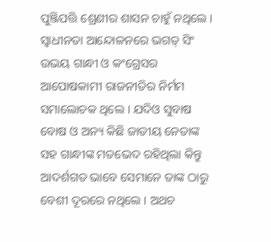ପୁଞ୍ଜିପତ୍ତି ଶ୍ରେଣୀର ଶାସନ ଚାହୁଁ ନଥିଲେ । ସ୍ୱାଧୀନତା ଆନ୍ଦୋଳନରେ ଭଗତ୍ ସିଂ ଉଭୟ ଗାନ୍ଧୀ ଓ କଂଗ୍ରେସର ଆପୋଷକାମୀ ରାଜନୀତିର ନିର୍ମମ ସମାଲୋଚକ ଥିଲେ । ଯଦିଓ ସୁବାଷ ବୋଷ ଓ ଅନ୍ୟ କିଛି ଜାତୀୟ ନେତାଙ୍କ ସହ ଗାନ୍ଧୀଙ୍କ ମତଭେଦ ରହିଥିଲା କିନ୍ତୁ ଆଦର୍ଶଗତ ଭାବେ ସେମାନେ ତାଙ୍କ ଠାରୁ ବେଶୀ ଦୂରରେ ନଥିଲେ । ଅଥଚ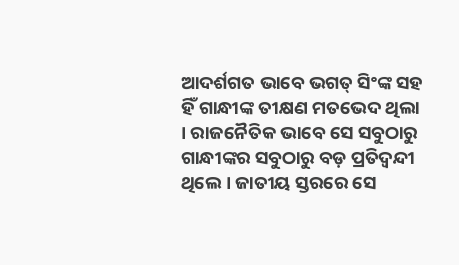ଆଦର୍ଶଗତ ଭାବେ ଭଗତ୍ ସିଂଙ୍କ ସହ ହିଁ ଗାନ୍ଧୀଙ୍କ ତୀକ୍ଷଣ ମତଭେଦ ଥିଲା । ରାଜନୈତିକ ଭାବେ ସେ ସବୁଠାରୁ ଗାନ୍ଧୀଙ୍କର ସବୁଠାରୁ ବଡ଼ ପ୍ରତିଦ୍ୱନ୍ଦୀ ଥିଲେ । ଜାତୀୟ ସ୍ତରରେ ସେ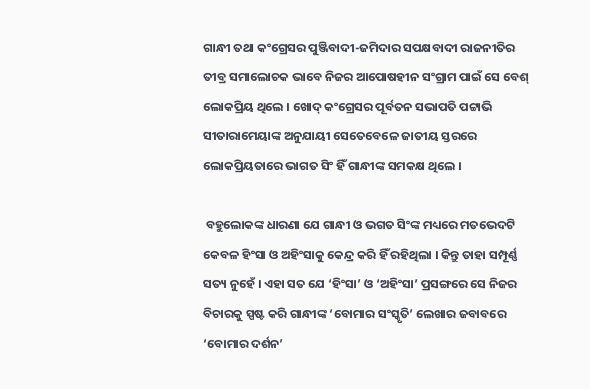ଗାନ୍ଧୀ ତଥା କଂଗ୍ରେସର ପୁଞ୍ଜିବାଦୀ-ଜମିଦାର ସପକ୍ଷବାଦୀ ରାଜନୀତିର ତୀବ୍ର ସମାଲୋଚକ ଭାବେ ନିଜର ଆପୋଷହୀନ ସଂଗ୍ରାମ ପାଇଁ ସେ ବେଶ୍ ଲୋକପ୍ରିୟ ଥିଲେ । ଖୋଦ୍ କଂଗ୍ରେସର ପୂର୍ବତନ ସଭାପତି ପଟ୍ଟାଭି ସୀତାରାମେୟାଙ୍କ ଅନୁଯାୟୀ ସେତେବେଳେ ଜାତୀୟ ସ୍ତରରେ ଲୋକପ୍ରିୟତାରେ ଭାଗତ ସିଂ ହିଁ ଗାନ୍ଧୀଙ୍କ ସମକକ୍ଷ ଥିଲେ ।

 ବହୁଲୋକଙ୍କ ଧାରଣା ଯେ ଗାନ୍ଧୀ ଓ ଭଗତ ସିଂଙ୍କ ମଧ୍ୟରେ ମତଭେଦଟି କେବଳ ହିଂସା ଓ ଅହିଂସାକୁ କେନ୍ଦ୍ର କରି ହିଁ ରହିଥିଲା । କିନ୍ତୁ ତାହା ସମ୍ପୂର୍ଣ୍ଣ ସତ୍ୟ ନୁହେଁ । ଏହା ସତ ଯେ ‘ହିଂସା’ ଓ ‘ଅହିଂସା’ ପ୍ରସଙ୍ଗରେ ସେ ନିଜର ବିଚାରକୁ ସ୍ପଷ୍ଟ କରି ଗାନ୍ଧୀଙ୍କ ‘ବୋମାର ସଂସ୍କୃତି’ ଲେଖାର ଜବାବରେ  ‘ବୋମାର ଦର୍ଶନ’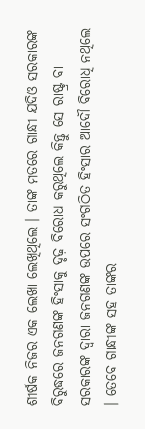ଶୀର୍ଷକ ନିଜର ଏକ ଲେଖା ଲେଖିଥିଲେ । ତାଙ୍କ ମତରେ ଗାନ୍ଧୀ ଯଦିଓ ସରକାରଙ୍କ ବିରୁଦ୍ଧରେ ଜନଗଣଙ୍କ ହିଂସାକୁ ଦୃଢ଼ ବିରୋଧ କରୁଥିଲେ କିନ୍ତୁ ସେ ରାଷ୍ଟ୍ର ବା ସରକାରଙ୍କ ଦ୍ୱାରା ଜନଗଣଙ୍କ ଉପରେ ସଂଗଠିତ ହିଂସାର ଆଦୌ ବିରୋଧି ନଥିଲେ । ତେବେ ଗାନ୍ଧୀଙ୍କ ସହ ତାଙ୍କର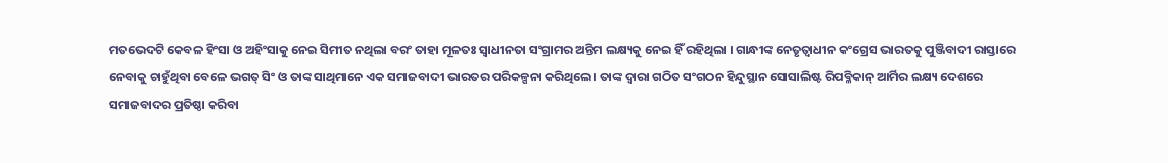ମତଭେଦଟି କେବଳ ହିଂସା ଓ ଅହିଂସାକୁ ନେଇ ସିମୀତ ନଥିଲା ବରଂ ତାହା ମୂଳତଃ ସ୍ୱାଧୀନତା ସଂଗ୍ରାମର ଅନ୍ତିମ ଲକ୍ଷ୍ୟକୁ ନେଇ ହିଁ ରହିଥିଲା । ଗାନ୍ଧୀଙ୍କ ନେତୃତ୍ୱାଧୀନ କଂଗ୍ରେସ ଭାରତକୁ ପୁଞ୍ଜିବାଦୀ ରାସ୍ତାରେ ନେବାକୁ ଚାହୁଁଥିବା ବେଳେ ଭଗତ୍ ସିଂ ଓ ତାଙ୍କ ସାଥିମାନେ ଏକ ସମାଜବାଦୀ ଭାରତର ପରିକଳ୍ପନା କରିଥିଲେ । ତାଙ୍କ ଦ୍ୱାରା ଗଠିତ ସଂଗଠନ ହିନ୍ଦୁସ୍ଥାନ ସୋସାଲିଷ୍ଟ ରିପବ୍ଳିକାନ୍ ଆର୍ମିର ଲକ୍ଷ୍ୟ ଦେଶରେ ସମାଜବାଦର ପ୍ରତିଷ୍ଠା କରିବା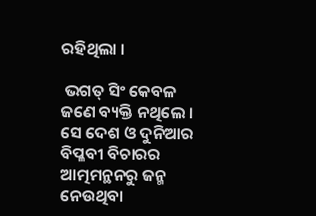ରହିଥିଲା ।

 ଭଗତ୍ ସିଂ କେବଳ ଜଣେ ବ୍ୟକ୍ତି ନଥିଲେ । ସେ ଦେଶ ଓ ଦୁନିଆର ବିପ୍ଳବୀ ବିଚାରର ଆତ୍ମମନ୍ଥନରୁ ଜନ୍ମ ନେଉଥିବା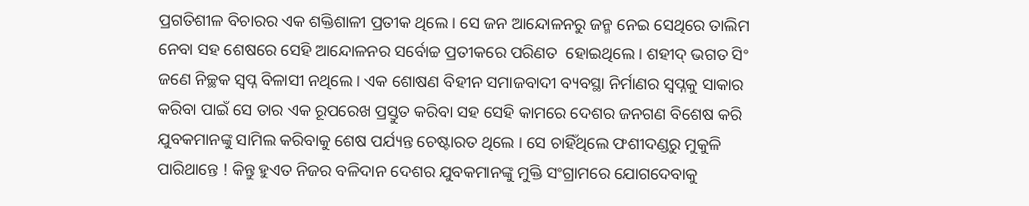ପ୍ରଗତିଶୀଳ ବିଚାରର ଏକ ଶକ୍ତିଶାଳୀ ପ୍ରତୀକ ଥିଲେ । ସେ ଜନ ଆନ୍ଦୋଳନରୁ ଜନ୍ମ ନେଇ ସେଥିରେ ତାଲିମ ନେବା ସହ ଶେଷରେ ସେହି ଆନ୍ଦୋଳନର ସର୍ବୋଚ୍ଚ ପ୍ରତୀକରେ ପରିଣତ  ହୋଇଥିଲେ । ଶହୀଦ୍ ଭଗତ ସିଂ ଜଣେ ନିଚ୍ଛକ ସ୍ୱପ୍ନ ବିଳାସୀ ନଥିଲେ । ଏକ ଶୋଷଣ ବିହୀନ ସମାଜବାଦୀ ବ୍ୟବସ୍ଥା ନିର୍ମାଣର ସ୍ୱପ୍ନକୁ ସାକାର କରିବା ପାଇଁ ସେ ତାର ଏକ ରୂପରେଖ ପ୍ରସ୍ତୁତ କରିବା ସହ ସେହି କାମରେ ଦେଶର ଜନଗଣ ବିଶେଷ କରି ଯୁବକମାନଙ୍କୁ ସାମିଲ କରିବାକୁ ଶେଷ ପର୍ଯ୍ୟନ୍ତ ଚେଷ୍ଟାରତ ଥିଲେ । ସେ ଚାହିଁଥିଲେ ଫଶୀଦଣ୍ଡରୁ ମୁକୁଳି ପାରିଥାନ୍ତେ ! କିନ୍ତୁ ହୁଏତ ନିଜର ବଳିଦାନ ଦେଶର ଯୁବକମାନଙ୍କୁ ମୁକ୍ତି ସଂଗ୍ରାମରେ ଯୋଗଦେବାକୁ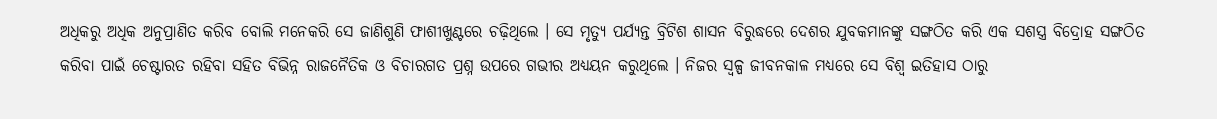ଅଧିକରୁ ଅଧିକ ଅନୁପ୍ରାଣିତ କରିବ ବୋଲି ମନେକରି ସେ ଜାଣିଶୁଣି ଫାଶୀଖୁଣ୍ଟରେ ଚଢ଼ିଥିଲେ । ସେ ମୃତ୍ୟୁ ପର୍ଯ୍ୟନ୍ତ ବ୍ରିଟିଶ ଶାସନ ବିରୁଦ୍ଧରେ ଦେଶର ଯୁବକମାନଙ୍କୁ ସଙ୍ଗଠିତ କରି ଏକ ସଶସ୍ତ୍ର ବିଦ୍ରୋହ ସଙ୍ଗଠିତ କରିବା ପାଇଁ ଚେଷ୍ଟାରତ ରହିବା ସହିତ ବିଭିନ୍ନ ରାଜନୈତିକ ଓ ବିଚାରଗତ ପ୍ରଶ୍ନ ଉପରେ ଗଭୀର ଅଧ୍ୟୟନ କରୁଥିଲେ । ନିଜର ସ୍ୱଳ୍ପ ଜୀବନକାଳ ମଧ୍ୟରେ ସେ ବିଶ୍ୱ ଇତିହାସ ଠାରୁ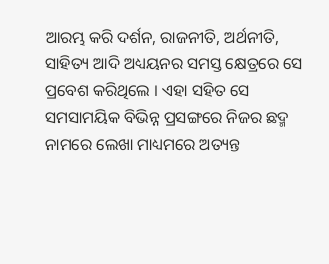ଆରମ୍ଭ କରି ଦର୍ଶନ, ରାଜନୀତି, ଅର୍ଥନୀତି, ସାହିତ୍ୟ ଆଦି ଅଧ୍ୟୟନର ସମସ୍ତ କ୍ଷେତ୍ରରେ ସେ ପ୍ରବେଶ କରିଥିଲେ । ଏହା ସହିତ ସେ ସମସାମୟିକ ବିଭିନ୍ନ ପ୍ରସଙ୍ଗରେ ନିଜର ଛଦ୍ମ ନାମରେ ଲେଖା ମାଧ୍ୟମରେ ଅତ୍ୟନ୍ତ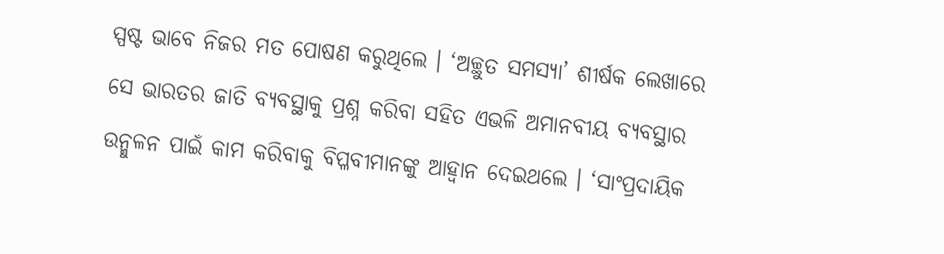ସ୍ପଷ୍ଟ ଭାବେ ନିଜର ମତ ପୋଷଣ କରୁଥିଲେ । ‘ଅଚ୍ଛୁତ ସମସ୍ୟା’ ଶୀର୍ଷକ ଲେଖାରେ ସେ ଭାରତର ଜାତି ବ୍ୟବସ୍ଥାକୁ ପ୍ରଶ୍ନ କରିବା ସହିତ ଏଭଳି ଅମାନବୀୟ ବ୍ୟବସ୍ଥାର ଉନ୍ମୁଳନ ପାଇଁ କାମ କରିବାକୁ ବିପ୍ଳବୀମାନଙ୍କୁ ଆହ୍ୱାନ ଦେଇଥଲେ । ‘ସାଂପ୍ରଦାୟିକ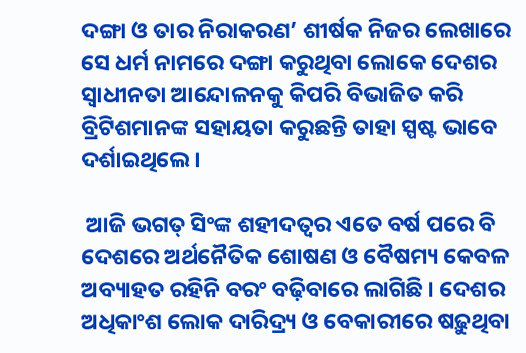ଦଙ୍ଗା ଓ ତାର ନିରାକରଣ’ ଶୀର୍ଷକ ନିଜର ଲେଖାରେ ସେ ଧର୍ମ ନାମରେ ଦଙ୍ଗା କରୁଥିବା ଲୋକେ ଦେଶର ସ୍ୱାଧୀନତା ଆନ୍ଦୋଳନକୁ କିପରି ବିଭାଜିତ କରି ବ୍ରିଟିଶମାନଙ୍କ ସହାୟତା କରୁଛନ୍ତି ତାହା ସ୍ପଷ୍ଟ ଭାବେ ଦର୍ଶାଇଥିଲେ ।

 ଆଜି ଭଗତ୍ ସିଂଙ୍କ ଶହୀଦତ୍ୱର ଏତେ ବର୍ଷ ପରେ ବି ଦେଶରେ ଅର୍ଥନୈତିକ ଶୋଷଣ ଓ ବୈଷମ୍ୟ କେବଳ ଅବ୍ୟାହତ ରହିନି ବରଂ ବଢ଼ିବାରେ ଲାଗିଛି । ଦେଶର ଅଧିକାଂଶ ଲୋକ ଦାରିଦ୍ର‌୍ୟ ଓ ବେକାରୀରେ ଷଢ଼ୁଥିବା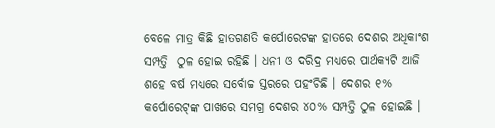ବେଳେ ମାତ୍ର କିଛି ହାତଗଣତି କର୍ପୋରେଟଙ୍କ ହାତରେ ଦେଶର ଅଧିକାଂଶ ସମ୍ପତ୍ତି  ଠୁଳ ହୋଇ ରହିଛି । ଧନୀ ଓ ଦରିଦ୍ର ମଧ୍ୟରେ ପାର୍ଥକ୍ୟଟି ଆଜି ଶହେ ବର୍ଷ ମଧ୍ୟରେ ସର୍ବୋଚ୍ଚ ସ୍ତରରେ ପହଂଚିଛି । ଦେଶର ୧% କର୍ପୋରେଟ୍‌ଙ୍କ ପାଖରେ ସମଗ୍ର ଦେଶର ୪୦% ସମ୍ପତ୍ତି ଠୁଳ ହୋଇଛି ।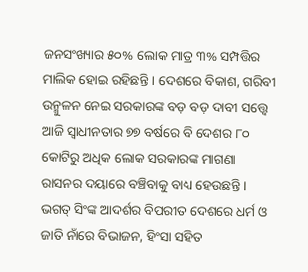ଜନସଂଖ୍ୟାର ୫୦% ଲୋକ ମାତ୍ର ୩% ସମ୍ପତ୍ତିର ମାଲିକ ହୋଇ ରହିଛନ୍ତି । ଦେଶରେ ବିକାଶ, ଗରିବୀ ଉନ୍ମୁଳନ ନେଇ ସରକାରଙ୍କ ବଡ଼ ବଡ଼ ଦାବୀ ସତ୍ତ୍ୱେ ଆଜି ସ୍ୱାଧୀନତାର ୭୭ ବର୍ଷରେ ବି ଦେଶର ୮୦ କୋଟିରୁ ଅଧିକ ଲୋକ ସରକାରଙ୍କ ମାଗଣା ରାସନର ଦୟାରେ ବଞ୍ଚିବାକୁ ବାଧ୍ୟ ହେଉଛନ୍ତି । ଭଗତ୍ ସିଂଙ୍କ ଆଦର୍ଶର ବିପରୀତ ଦେଶରେ ଧର୍ମ ଓ ଜାତି ନାଁରେ ବିଭାଜନ, ହିଂସା ସହିତ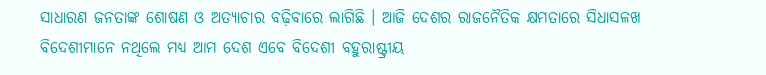ସାଧାରଣ ଜନତାଙ୍କ ଶୋଷଣ ଓ ଅତ୍ୟାଚାର ବଢ଼ିବାରେ ଲାଗିଛି । ଆଜି ଦେଶର ରାଜନୈତିକ କ୍ଷମତାରେ ସିଧାସଳଖ ବିଦେଶୀମାନେ ନଥିଲେ ମଧ୍ୟ ଆମ ଦେଶ ଏବେ ବିଦେଶୀ ବହୁରାଷ୍ଟ୍ରୀୟ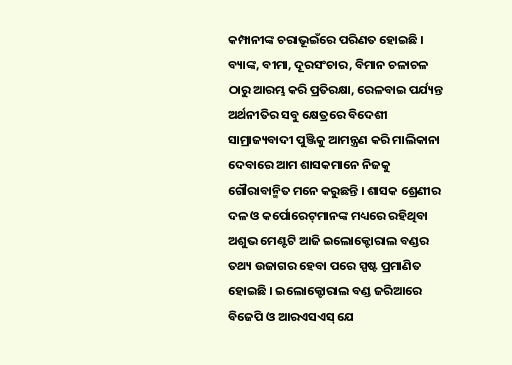କମ୍ପାନୀଙ୍କ ଚରାଭୂଇଁରେ ପରିଣତ ହୋଇଛି । ବ୍ୟାଙ୍କ, ବୀମା, ଦୂରସଂଚାର, ବିମାନ ଚଳାଚଳ ଠାରୁ ଆରମ୍ଭ କରି ପ୍ରତିରକ୍ଷା, ରେଳବାଇ ପର୍ଯ୍ୟନ୍ତ ଅର୍ଥନୀତିର ସବୁ କ୍ଷେତ୍ରରେ ବିଦେଶୀ ସାମ୍ରାଜ୍ୟବାଦୀ ପୁଞ୍ଜିକୁ ଆମନ୍ତ୍ରଣ କରି ମାଲିକାନା ଦେବାରେ ଆମ ଶାସକମାନେ ନିଜକୁ ଗୌରାବାନ୍ମିତ ମନେ କରୁଛନ୍ତି । ଶାସକ ଶ୍ରେଣୀର ଦଳ ଓ କର୍ପୋରେଟ୍‌ମାନଙ୍କ ମଧ୍ୟରେ ରହିଥିବା ଅଶୁଭ ମେଣ୍ଟଟି ଆଜି ଇଲୋକ୍ଟୋରାଲ ବଣ୍ଡର ତଥ୍ୟ ଉଜାଗର ହେବା ପରେ ସ୍ପଷ୍ଟ ପ୍ରମାଣିତ ହୋଇଛି । ଇଲୋକ୍ଟୋରାଲ ବଣ୍ଡ ଜରିଆରେ ବିଜେପି ଓ ଆରଏସଏସ୍ ଯେ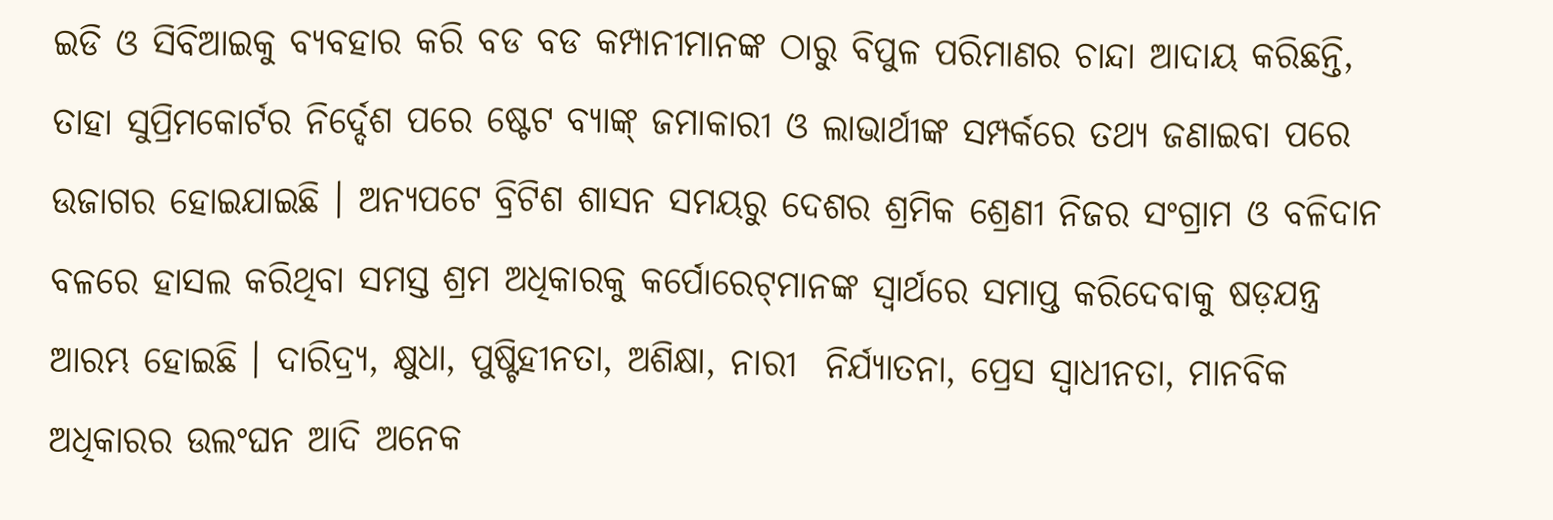ଇଡି ଓ ସିବିଆଇକୁ ବ୍ୟବହାର କରି ବଡ ବଡ କମ୍ପାନୀମାନଙ୍କ ଠାରୁ ବିପୁଳ ପରିମାଣର ଚାନ୍ଦା ଆଦାୟ କରିଛନ୍ତି, ତାହା ସୁପ୍ରିମକୋର୍ଟର ନିର୍ଦ୍ଦେଶ ପରେ ଷ୍ଟେଟ ବ୍ୟାଙ୍କ୍ ଜମାକାରୀ ଓ ଲାଭାର୍ଥୀଙ୍କ ସମ୍ପର୍କରେ ତଥ୍ୟ ଜଣାଇବା ପରେ ଉଜାଗର ହୋଇଯାଇଛି । ଅନ୍ୟପଟେ ବ୍ରିଟିଶ ଶାସନ ସମୟରୁ ଦେଶର ଶ୍ରମିକ ଶ୍ରେଣୀ ନିଜର ସଂଗ୍ରାମ ଓ ବଳିଦାନ ବଳରେ ହାସଲ କରିଥିବା ସମସ୍ତ ଶ୍ରମ ଅଧିକାରକୁ କର୍ପୋରେଟ୍‌ମାନଙ୍କ ସ୍ୱାର୍ଥରେ ସମାପ୍ତ କରିଦେବାକୁ ଷଡ଼ଯନ୍ତ୍ର ଆରମ୍ଭ ହୋଇଛି । ଦାରିଦ୍ର‌୍ୟ, କ୍ଷୁଧା, ପୁଷ୍ଟିହୀନତା, ଅଶିକ୍ଷା, ନାରୀ  ନିର୍ଯ୍ୟାତନା, ପ୍ରେସ ସ୍ୱାଧୀନତା, ମାନବିକ ଅଧିକାରର ଉଲଂଘନ ଆଦି ଅନେକ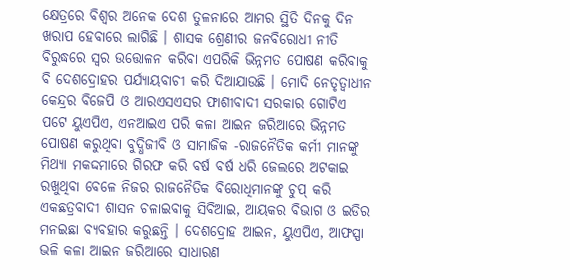କ୍ଷେତ୍ରରେ ବିଶ୍ୱର ଅନେକ ଦେଶ ତୁଳନାରେ ଆମର ସ୍ଥିତି ଦିନକୁ ଦିନ ଖରାପ ହେବାରେ ଲାଗିଛି । ଶାସକ ଶ୍ରେଣୀର ଜନବିରୋଧୀ ନୀତି ବିରୁଦ୍ଧରେ ସ୍ୱର ଉତ୍ତୋଳନ କରିବା ଏପରିକି ଭିନ୍ନମତ ପୋଷଣ କରିବାକୁ ବି ଦେଶଦ୍ରୋହର ପର୍ଯ୍ୟାୟବାଚୀ କରି ଦିଆଯାଉଛି । ମୋଦି ନେତୃତ୍ଵାଧୀନ କେନ୍ଦ୍ରର ବିଜେପି ଓ ଆରଏସଏସର ଫାଶୀବାଦୀ ସରକାର ଗୋଟିଏ ପଟେ ୟୁଏପିଏ, ଏନଆଇଏ ପରି କଳା ଆଇନ ଜରିଆରେ ଭିନ୍ନମତ ପୋଷଣ କରୁଥିବା ବୁଦ୍ଧିଜୀବି ଓ ସାମାଜିକ -ରାଜନୈତିକ କର୍ମୀ ମାନଙ୍କୁ ମିଥ୍ୟା ମକଦ୍ଦମାରେ ଗିରଫ କରି ବର୍ଷ ବର୍ଷ ଧରି ଜେଲରେ ଅଟକାଇ ରଖୁଥିବା ବେଳେ ନିଜର ରାଜନୈତିକ ବିରୋଧିମାନଙ୍କୁ ଚୁପ୍ କରି ଏକଛତ୍ରବାଦୀ ଶାସନ ଚଳାଇବାକୁ ସିବିଆଇ, ଆୟକର ବିଭାଗ ଓ ଇଡିର ମନଇଛା ବ୍ୟବହାର କରୁଛନ୍ତି । ଦେଶଦ୍ରୋହ ଆଇନ, ୟୁଏପିଏ, ଆଫସ୍ପା ଭଳି କଳା ଆଇନ ଜରିଆରେ ସାଧାରଣ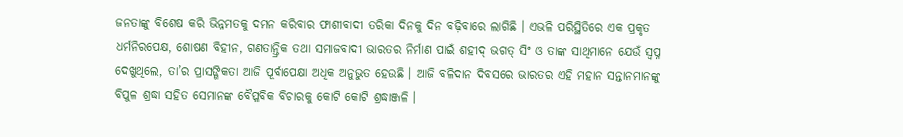ଜନତାଙ୍କୁ ବିଶେଷ କରି ଭିନ୍ନମତକୁ ଦମନ କରିବାର ଫାଶୀବାଦୀ ତରିକା ଦିନକୁ ଦିନ ବଢ଼ିବାରେ ଲାଗିଛି । ଏଭଳି ପରିସ୍ଥିତିରେ ଏକ ପ୍ରକୃତ ଧର୍ମନିରପେକ୍ଷ, ଶୋଷଣ ବିହୀନ, ଗଣତାନ୍ତ୍ରିକ ତଥା ସମାଜବାଦୀ ଭାରତର ନିର୍ମାଣ ପାଇଁ ଶହୀଦ୍ ଭଗତ୍ ସିଂ ଓ ତାଙ୍କ ସାଥିମାନେ ଯେଉଁ ସ୍ୱପ୍ନ ଦେଖୁଥିଲେ, ତା’ର ପ୍ରାସଙ୍ଗିକତା ଆଜି ପୂର୍ବାପେକ୍ଷା ଅଧିକ ଅନୁଭୁତ ହେଉଛି । ଆଜି ବଳିଦାନ ଦିବସରେ ଭାରତର ଏହି ମହାନ ସନ୍ତାନମାନଙ୍କୁ ବିପୁଳ ଶ୍ରଦ୍ଧା ସହିତ ସେମାନଙ୍କ ବୈପ୍ଳବିକ ବିଚାରକୁ କୋଟି କୋଟି ଶ୍ରଦ୍ଧାଞ୍ଜଳି ।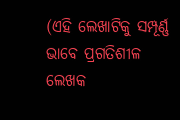(ଏହି ଲେଖାଟିକୁ ସମ୍ପୂର୍ଣ୍ଣ ଭାବେ ପ୍ରଗତିଶୀଳ ଲେଖକ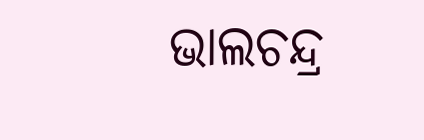ଭାଲଚନ୍ଦ୍ର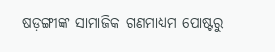ଷଡ଼ଙ୍ଗୀଙ୍କ ସାମାଜିକ ଗଣମାଧ୍ୟମ ପୋଷ୍ଟରୁ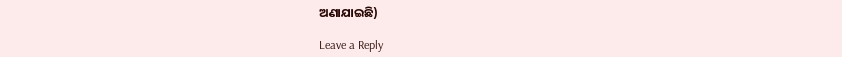ଅଣାଯାଇଛି)

Leave a Reply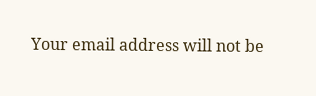Your email address will not be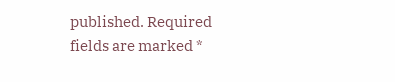published. Required fields are marked *